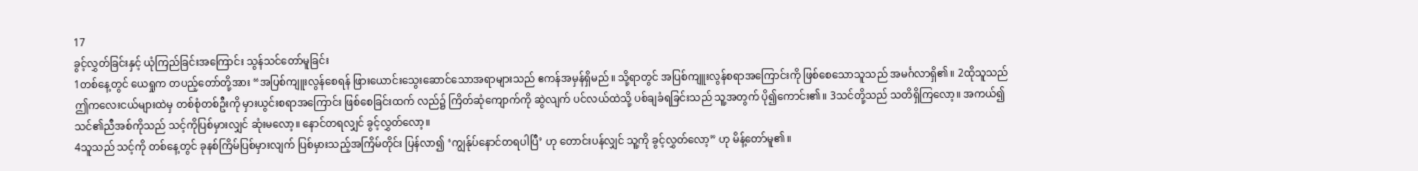17
ခွင့်လွှတ်ခြင်းနှင့် ယုံကြည်ခြင်းအကြောင်း သွန်သင်တော်မူခြင်း
1တစ်နေ့တွင် ယေရှုက တပည့်တော်တို့အား “အပြစ်ကျူးလွန်စေရန် ဖြားယောင်းသွေးဆောင်သောအရာများသည် ဧကန်အမှန်ရှိမည်။ သို့ရာတွင် အပြစ်ကျူးလွန်စရာအကြောင်းကို ဖြစ်စေသောသူသည် အမင်္ဂလာရှိ၏။ 2ထိုသူသည် ဤကလေးငယ်များထဲမှ တစ်စုံတစ်ဦးကို မှားယွင်းစရာအကြောင်း ဖြစ်စေခြင်းထက် လည်၌ ကြိတ်ဆုံကျောက်ကို ဆွဲလျက် ပင်လယ်ထဲသို့ ပစ်ချခံရခြင်းသည် သူ့အတွက် ပို၍ကောင်း၏။ 3သင်တို့သည် သတိရှိကြလော့။ အကယ်၍ သင်၏ညီအစ်ကိုသည် သင့်ကိုပြစ်မှားလျှင် ဆုံးမလော့။ နောင်တရလျှင် ခွင့်လွှတ်လော့။
4သူသည် သင့်ကို တစ်နေ့တွင် ခုနစ်ကြိမ်ပြစ်မှားလျက် ပြစ်မှားသည့်အကြိမ်တိုင်း ပြန်လာ၍ ‘ကျွန်ုပ်နောင်တရပါပြီ’ ဟု တောင်းပန်လျှင် သူ့ကို ခွင့်လွှတ်လော့” ဟု မိန့်တော်မူ၏။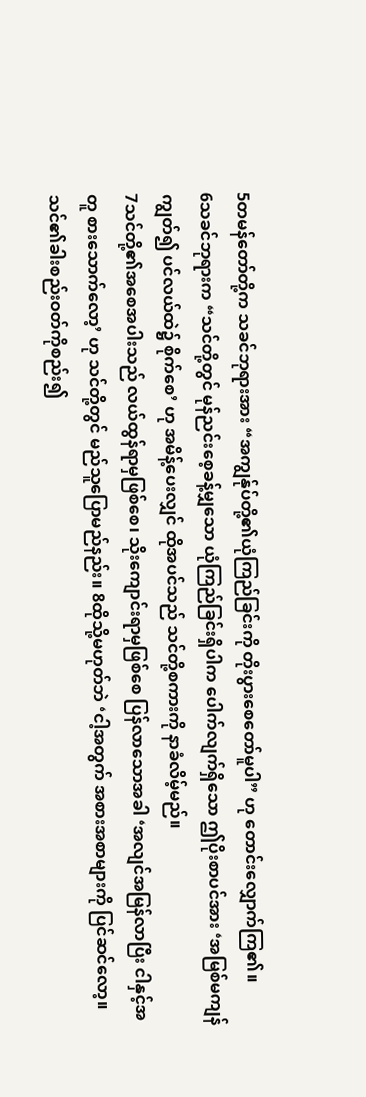5တမန်တော်တို့က သခင်ဘုရားအား “အကျွန်ုပ်တို့၏ယုံကြည်ခြင်းကို တိုးပွားစေတော်မူပါ” ဟု တောင်းလျှောက်ကြ၏။
6သခင်ဘုရားက “သင်တို့တွင် မုန်ညင်းစေ့ခန့်မျှသော ယုံကြည်ခြင်းရှိပါက ပေါက်လျက်ရှိသော ဤပိုးစာပင်အား ‘အမြစ်မကျန်ကျွတ်၍ ပင်လယ်ထဲ၌ စိုက်စေ’ ဟု အမိန့်ပေးလျှင် ထိုအပင်သည် သင်တို့စကားကို နာခံလိမ့်မည်။
7သင်တို့၏အစေအပါးသည် လယ်ထွန်ရာမှဖြစ်စေ၊ သိုးကျောင်းရာမှဖြစ်စေ ပြန်လာသောအခါ ‘အလျင်အမြန်လာပြီး ငါနှင့်အတူ စားသောက်လော့’ ဟု သင်တို့တွင် မည်သူပြောမည်နည်း။ 8ထိုသို့မဟုတ်ဘဲ ‘ငါ့အတွက် အစားအစာများကို ပြင်ဆင်လော့။ သင်၏ခါးစည်းဝတ်ကိုစည်း၍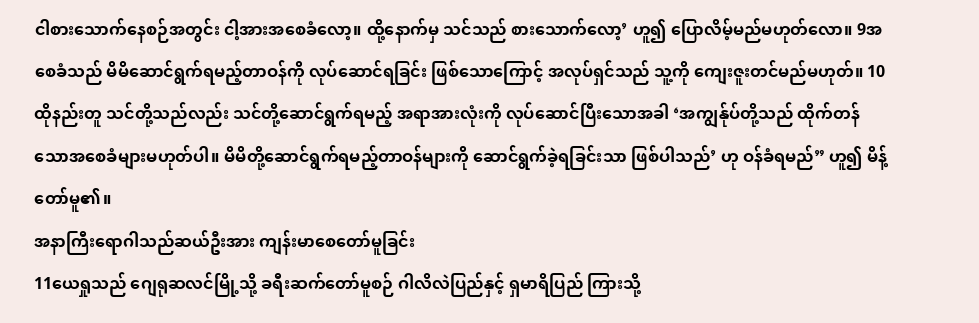ငါစားသောက်နေစဉ်အတွင်း ငါ့အားအစေခံလော့။ ထို့နောက်မှ သင်သည် စားသောက်လော့’ ဟူ၍ ပြောလိမ့်မည်မဟုတ်လော။ 9အစေခံသည် မိမိဆောင်ရွက်ရမည့်တာဝန်ကို လုပ်ဆောင်ရခြင်း ဖြစ်သောကြောင့် အလုပ်ရှင်သည် သူ့ကို ကျေးဇူးတင်မည်မဟုတ်။ 10ထိုနည်းတူ သင်တို့သည်လည်း သင်တို့ဆောင်ရွက်ရမည့် အရာအားလုံးကို လုပ်ဆောင်ပြီးသောအခါ ‘အကျွန်ုပ်တို့သည် ထိုက်တန်သောအစေခံများမဟုတ်ပါ။ မိမိတို့ဆောင်ရွက်ရမည့်တာဝန်များကို ဆောင်ရွက်ခဲ့ရခြင်းသာ ဖြစ်ပါသည်’ ဟု ဝန်ခံရမည်” ဟူ၍ မိန့်တော်မူ၏။
အနာကြီးရောဂါသည်ဆယ်ဦးအား ကျန်းမာစေတော်မူခြင်း
11ယေရှုသည် ဂျေရုဆလင်မြို့သို့ ခရီးဆက်တော်မူစဉ် ဂါလိလဲပြည်နှင့် ရှမာရိပြည် ကြားသို့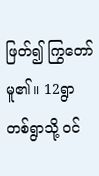ဖြတ်၍ ကြွတော်မူ၏။ 12ရွာတစ်ရွာသို့ ဝင်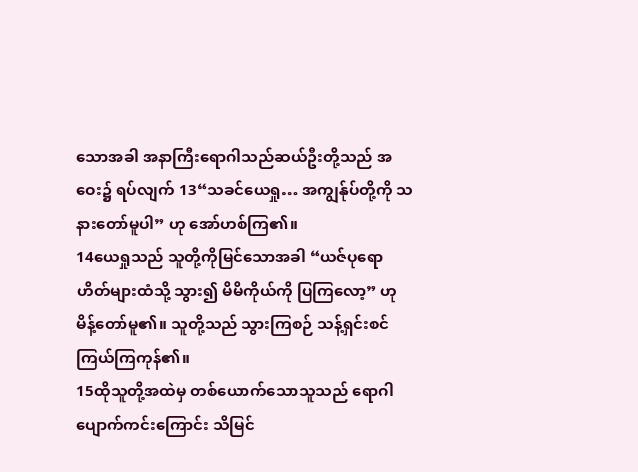သောအခါ အနာကြီးရောဂါသည်ဆယ်ဦးတို့သည် အဝေး၌ ရပ်လျက် 13“သခင်ယေရှု… အကျွန်ုပ်တို့ကို သနားတော်မူပါ” ဟု အော်ဟစ်ကြ၏။
14ယေရှုသည် သူတို့ကိုမြင်သောအခါ “ယဇ်ပုရောဟိတ်များထံသို့ သွား၍ မိမိကိုယ်ကို ပြကြလော့” ဟု မိန့်တော်မူ၏။ သူတို့သည် သွားကြစဉ် သန့်ရှင်းစင်ကြယ်ကြကုန်၏။
15ထိုသူတို့အထဲမှ တစ်ယောက်သောသူသည် ရောဂါပျောက်ကင်းကြောင်း သိမြင်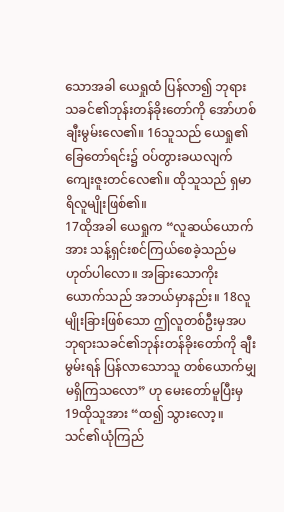သောအခါ ယေရှုထံ ပြန်လာ၍ ဘုရားသခင်၏ဘုန်းတန်ခိုးတော်ကို အော်ဟစ်ချီးမွမ်းလေ၏။ 16သူသည် ယေရှု၏ခြေတော်ရင်း၌ ဝပ်တွားခယလျက် ကျေးဇူးတင်လေ၏။ ထိုသူသည် ရှမာရိလူမျိုးဖြစ်၏။
17ထိုအခါ ယေရှုက “လူဆယ်ယောက်အား သန့်ရှင်းစင်ကြယ်စေခဲ့သည်မဟုတ်ပါလော။ အခြားသောကိုးယောက်သည် အဘယ်မှာနည်း။ 18လူမျိုးခြားဖြစ်သော ဤလူတစ်ဦးမှအပ ဘုရားသခင်၏ဘုန်းတန်ခိုးတော်ကို ချီးမွမ်းရန် ပြန်လာသောသူ တစ်ယောက်မျှ မရှိကြသလော” ဟု မေးတော်မူပြီးမှ 19ထိုသူအား “ထ၍ သွားလော့။ သင်၏ယုံကြည်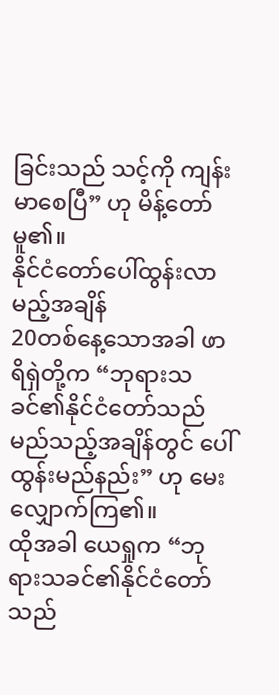ခြင်းသည် သင့်ကို ကျန်းမာစေပြီ” ဟု မိန့်တော်မူ၏။
နိုင်ငံတော်ပေါ်ထွန်းလာမည့်အချိန်
20တစ်နေ့သောအခါ ဖာရိရှဲတို့က “ဘုရားသခင်၏နိုင်ငံတော်သည် မည်သည့်အချိန်တွင် ပေါ်ထွန်းမည်နည်း” ဟု မေးလျှောက်ကြ၏။
ထိုအခါ ယေရှုက “ဘုရားသခင်၏နိုင်ငံတော်သည်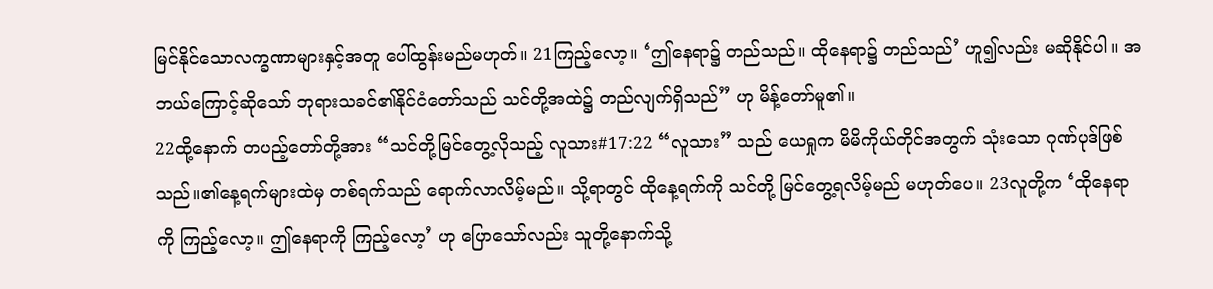မြင်နိုင်သောလက္ခဏာများနှင့်အတူ ပေါ်ထွန်းမည်မဟုတ်။ 21ကြည့်လော့။ ‘ဤနေရာ၌ တည်သည်။ ထိုနေရာ၌ တည်သည်’ ဟူ၍လည်း မဆိုနိုင်ပါ။ အဘယ်ကြောင့်ဆိုသော် ဘုရားသခင်၏နိုင်ငံတော်သည် သင်တို့အထဲ၌ တည်လျက်ရှိသည်” ဟု မိန့်တော်မူ၏။
22ထို့နောက် တပည့်တော်တို့အား “သင်တို့မြင်တွေ့လိုသည့် လူသား#17:22 “လူသား” သည် ယေရှုက မိမိကိုယ်တိုင်အတွက် သုံးသော ဂုဏ်ပုဒ်ဖြစ်သည်။၏နေ့ရက်များထဲမှ တစ်ရက်သည် ရောက်လာလိမ့်မည်။ သို့ရာတွင် ထိုနေ့ရက်ကို သင်တို့ မြင်တွေ့ရလိမ့်မည် မဟုတ်ပေ။ 23လူတို့က ‘ထိုနေရာကို ကြည့်လော့။ ဤနေရာကို ကြည့်လော့’ ဟု ပြောသော်လည်း သူတို့နောက်သို့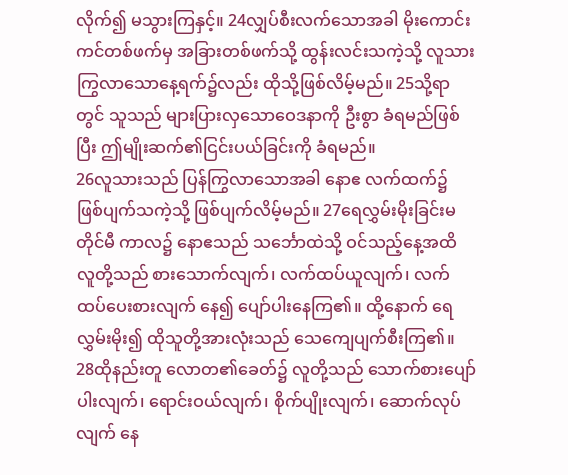လိုက်၍ မသွားကြနှင့်။ 24လျှပ်စီးလက်သောအခါ မိုးကောင်းကင်တစ်ဖက်မှ အခြားတစ်ဖက်သို့ ထွန်းလင်းသကဲ့သို့ လူသားကြွလာသောနေ့ရက်၌လည်း ထိုသို့ဖြစ်လိမ့်မည်။ 25သို့ရာတွင် သူသည် များပြားလှသောဝေဒနာကို ဦးစွာ ခံရမည်ဖြစ်ပြီး ဤမျိုးဆက်၏ငြင်းပယ်ခြင်းကို ခံရမည်။
26လူသားသည် ပြန်ကြွလာသောအခါ နောဧ လက်ထက်၌ ဖြစ်ပျက်သကဲ့သို့ ဖြစ်ပျက်လိမ့်မည်။ 27ရေလွှမ်းမိုးခြင်းမတိုင်မီ ကာလ၌ နောဧသည် သင်္ဘောထဲသို့ ဝင်သည့်နေ့အထိ လူတို့သည် စားသောက်လျက်၊ လက်ထပ်ယူလျက်၊ လက်ထပ်ပေးစားလျက် နေ၍ ပျော်ပါးနေကြ၏။ ထို့နောက် ရေလွှမ်းမိုး၍ ထိုသူတို့အားလုံးသည် သေကျေပျက်စီးကြ၏။
28ထိုနည်းတူ လောတ၏ခေတ်၌ လူတို့သည် သောက်စားပျော်ပါးလျက်၊ ရောင်းဝယ်လျက်၊ စိုက်ပျိုးလျက်၊ ဆောက်လုပ်လျက် နေ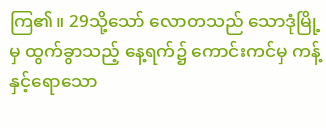ကြ၏။ 29သို့သော် လောတသည် သောဒုံမြို့မှ ထွက်ခွာသည့် နေ့ရက်၌ ကောင်းကင်မှ ကန့်နှင့်ရောသော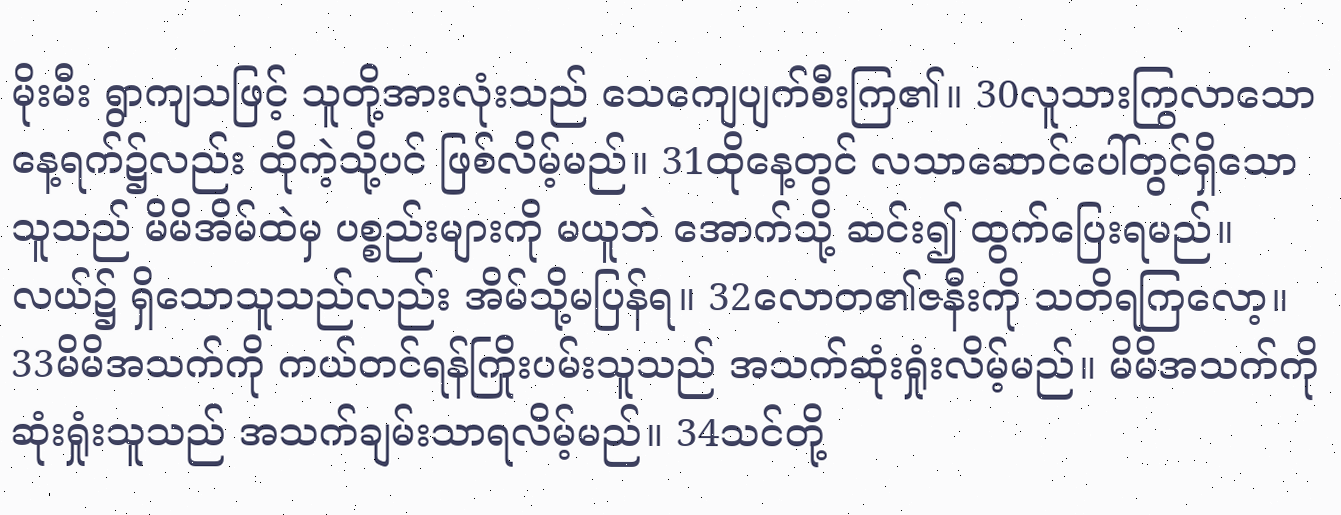မိုးမီး ရွာကျသဖြင့် သူတို့အားလုံးသည် သေကျေပျက်စီးကြ၏။ 30လူသားကြွလာသောနေ့ရက်၌လည်း ထိုကဲ့သို့ပင် ဖြစ်လိမ့်မည်။ 31ထိုနေ့တွင် လသာဆောင်ပေါ်တွင်ရှိသောသူသည် မိမိအိမ်ထဲမှ ပစ္စည်းများကို မယူဘဲ အောက်သို့ ဆင်း၍ ထွက်ပြေးရမည်။ လယ်၌ ရှိသောသူသည်လည်း အိမ်သို့မပြန်ရ။ 32လောတ၏ဇနီးကို သတိရကြလော့။ 33မိမိအသက်ကို ကယ်တင်ရန်ကြိုးပမ်းသူသည် အသက်ဆုံးရှုံးလိမ့်မည်။ မိမိအသက်ကို ဆုံးရှုံးသူသည် အသက်ချမ်းသာရလိမ့်မည်။ 34သင်တို့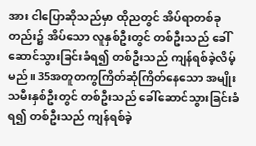အား ငါပြောဆိုသည်မှာ ထိုညတွင် အိပ်ရာတစ်ခုတည်း၌ အိပ်သော လူနှစ်ဦးတွင် တစ်ဦးသည် ခေါ်ဆောင်သွားခြင်းခံရ၍ တစ်ဦးသည် ကျန်ရစ်ခဲ့လိမ့်မည်။ 35အတူတကွကြိတ်ဆုံကြိတ်နေသော အမျိုးသမီးနှစ်ဦးတွင် တစ်ဦးသည် ခေါ်ဆောင်သွားခြင်းခံရ၍ တစ်ဦးသည် ကျန်ရစ်ခဲ့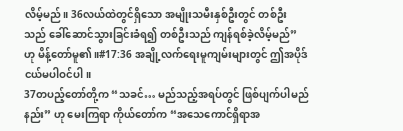လိမ့်မည်။ 36လယ်ထဲတွင်ရှိသော အမျိုးသမီးနှစ်ဦးတွင် တစ်ဦးသည် ခေါ်ဆောင်သွားခြင်းခံရ၍ တစ်ဦးသည် ကျန်ရစ်ခဲ့လိမ့်မည်” ဟု မိန့်တော်မူ၏။#17:36 အချို့လက်ရေးမူကျမ်းများတွင် ဤအပိုဒ်ငယ်မပါဝင်ပါ။
37တပည့်တော်တို့က “သခင်… မည်သည့်အရပ်တွင် ဖြစ်ပျက်ပါမည်နည်း” ဟု မေးကြရာ ကိုယ်တော်က “အသေကောင်ရှိရာအ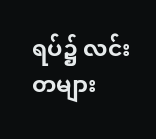ရပ်၌ လင်းတများ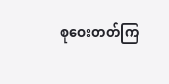စုဝေးတတ်ကြ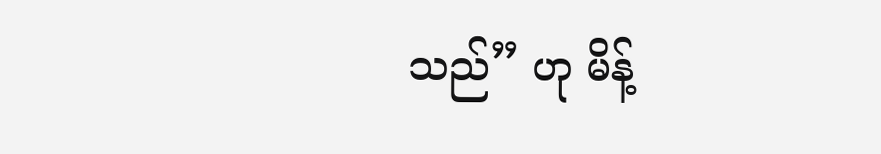သည်” ဟု မိန့်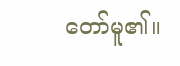တော်မူ၏။